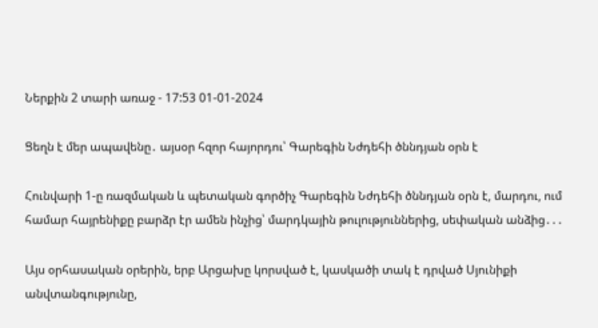Ներքին 2 տարի առաջ - 17:53 01-01-2024

Ցեղն է մեր ապավենը․ այսօր հզոր հայորդու՝ Գարեգին Նժդեհի ծննդյան օրն է

Հունվարի 1-ը ռազմական և պետական գործիչ Գարեգին Նժդեհի ծննդյան օրն է, մարդու, ում համար հայրենիքը բարձր էր ամեն ինչից՝ մարդկային թուլություններից, սեփական անձից․․․

Այս օրհասական օրերին, երբ Արցախը կորսված է, կասկածի տակ է դրված Սյունիքի անվտանգությունը,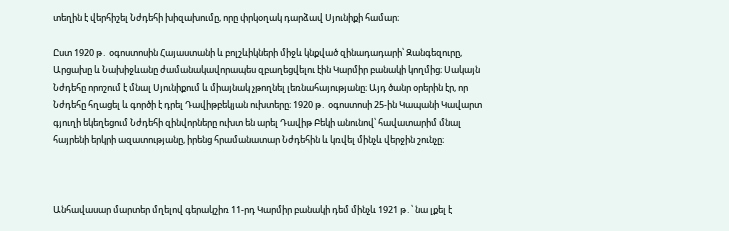տեղին է վերհիշել Նժդեհի խիզախումը, որը փրկօղակ դարձավ Սյունիքի համար։

Ըստ 1920 թ․ օգոստոսին Հայաստանի և բոլշևիկների միջև կնքված զինադադարի՝ Զանգեզուրը, Արցախը և Նախիջևանը ժամանակավորապես զբաղեցվելու էին Կարմիր բանակի կողմից։ Սակայն Նժդեհը որոշում է մնալ Սյունիքում և միայնակ չթողնել լեռնահայությանը։ Այդ ծանր օրերին էր, որ Նժդեհը հղացել և գործի է դրել Դավիթբեկյան ուխտերը։ 1920 թ․ օգոստոսի 25-ին Կապանի Կավարտ գյուղի եկեղեցում Նժդեհի զինվորները ուխտ են արել Դավիթ Բեկի անունով՝ հավատարիմ մնալ հայրենի երկրի ազատությանը, իրենց հրամանատար Նժդեհին և կռվել մինչև վերջին շունչը։



Անհավասար մարտեր մղելով գերակշիռ 11-րդ Կարմիր բանակի դեմ մինչև 1921 թ․՝ նա լքել է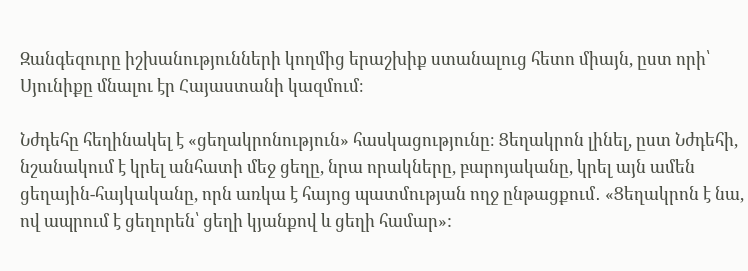Զանգեզուրը իշխանությունների կողմից երաշխիք ստանալուց հետո միայն, ըստ որի՝ Սյունիքը մնալու էր Հայաստանի կազմում։

Նժդեհը հեղինակել է «ցեղակրոնություն» հասկացությունը։ Ցեղակրոն լինել, ըստ Նժդեհի, նշանակում է կրել անհատի մեջ ցեղը, նրա որակները, բարոյականը, կրել այն ամեն ցեղային-հայկականը, որն առկա է հայոց պատմության ողջ ընթացքում․ «Ցեղակրոն է նա, ով ապրում է ցեղորեն՝ ցեղի կյանքով և ցեղի համար»: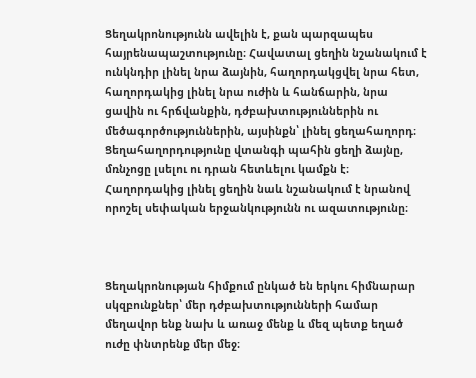Ցեղակրոնությունն ավելին է, քան պարզապես հայրենապաշտությունը։ Հավատալ ցեղին նշանակում է ունկնդիր լինել նրա ձայնին, հաղորդակցվել նրա հետ, հաղորդակից լինել նրա ուժին և հանճարին, նրա ցավին ու հրճվանքին, դժբախտություններին ու մեծագործություններին, այսինքն՝ լինել ցեղահաղորդ։ Ցեղահաղորդությունը վտանգի պահին ցեղի ձայնը, մռնչոցը լսելու ու դրան հետևելու կամքն է։ Հաղորդակից լինել ցեղին նաև նշանակում է նրանով որոշել սեփական երջանկությունն ու ազատությունը։



Ցեղակրոնության հիմքում ընկած են երկու հիմնարար սկզբունքներ՝ մեր դժբախտությունների համար մեղավոր ենք նախ և առաջ մենք և մեզ պետք եղած ուժը փնտրենք մեր մեջ։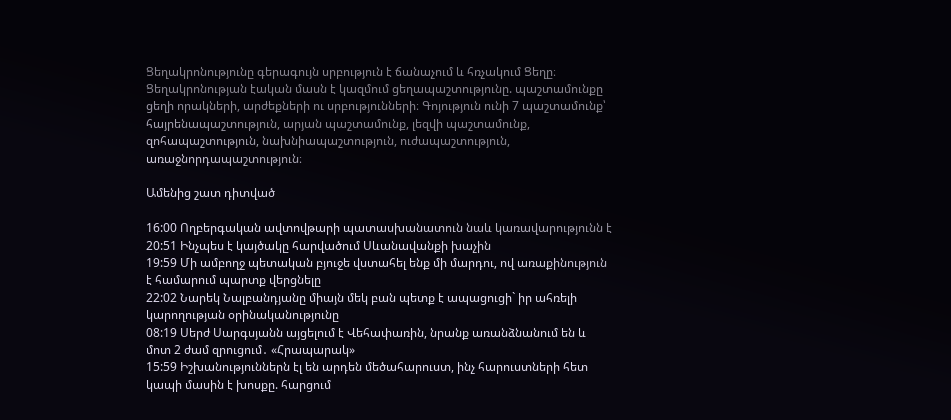Ցեղակրոնությունը գերագույն սրբություն է ճանաչում և հռչակում Ցեղը։ Ցեղակրոնության էական մասն է կազմում ցեղապաշտությունը. պաշտամունքը ցեղի որակների, արժեքների ու սրբությունների։ Գոյություն ունի 7 պաշտամունք՝ հայրենապաշտություն, արյան պաշտամունք, լեզվի պաշտամունք, զոհապաշտություն, նախնիապաշտություն, ուժապաշտություն, առաջնորդապաշտություն։

Ամենից շատ դիտված

16:00 Ողբերգական ավտովթարի պատասխանատուն նաև կառավարությունն է
20:51 Ինչպես է կայծակը հարվածում Սևանավանքի խաչին
19:59 Մի ամբողջ պետական բյուջե վստահել ենք մի մարդու, ով առաքինություն է համարում պարտք վերցնելը
22:02 Նարեկ Նալբանդյանը միայն մեկ բան պետք է ապացուցի` իր ահռելի կարողության օրինականությունը
08:19 Սերժ Սարգսյանն այցելում է Վեհափառին, նրանք առանձնանում են և մոտ 2 ժամ զրուցում․ «Հրապարակ»
15:59 Իշխանություններն էլ են արդեն մեծահարուստ, ինչ հարուստների հետ կապի մասին է խոսքը. հարցում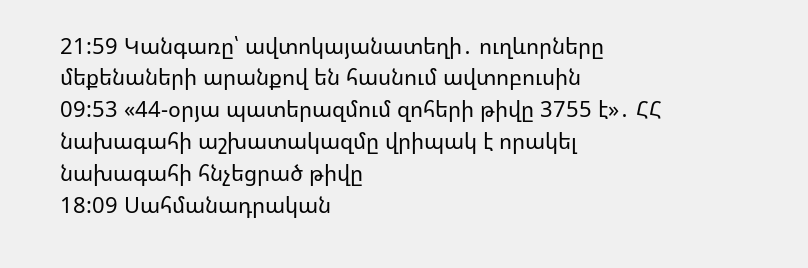21:59 Կանգառը՝ ավտոկայանատեղի․ ուղևորները մեքենաների արանքով են հասնում ավտոբուսին
09:53 «44-օրյա պատերազմում զոհերի թիվը 3755 է»․ ՀՀ նախագահի աշխատակազմը վրիպակ է որակել նախագահի հնչեցրած թիվը
18:09 Սահմանադրական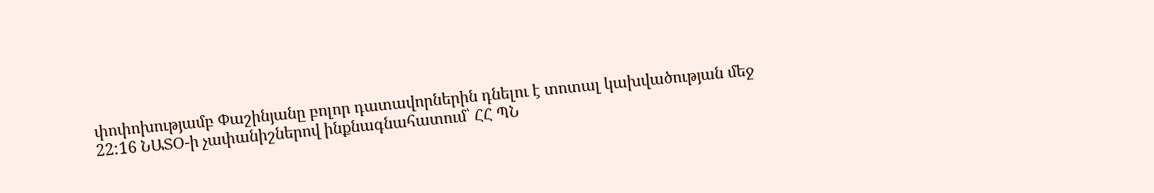փոփոխությամբ Փաշինյանը բոլոր դատավորներին դնելու է տոտալ կախվածության մեջ
22:16 ՆԱՏՕ-ի չափանիշներով ինքնագնահատում՝ ՀՀ ՊՆ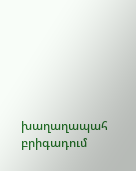խաղաղապահ բրիգադում